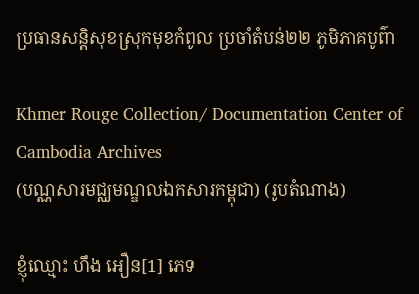ប្រធានសន្តិសុខស្រុកមុខកំពូល ប្រចាំតំបន់២២ ភូមិភាគបូព៌ា

Khmer Rouge Collection/ Documentation Center of Cambodia Archives
(បណ្ណសារមជ្ឈមណ្ឌលឯកសារកម្ពុជា) (រូបតំណាង)

ខ្ញុំឈ្មោះ ហឹង អឿន[1] ភេទ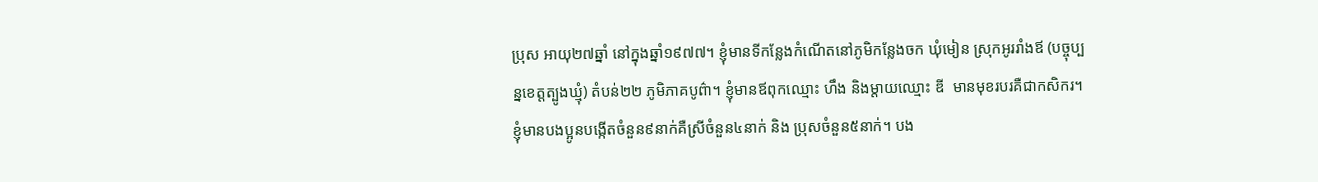ប្រុស អាយុ២៧ឆ្នាំ នៅក្នុងឆ្នាំ១៩៧៧។ ខ្ញុំមានទីកន្លែងកំណើតនៅភូមិកន្លែងចក ឃុំមៀន ស្រុកអូររាំងឪ (បច្ចុប្បន្នខេត្តត្បូងឃ្មុំ) តំបន់២២ ភូមិភាគបូព៌ា។ ខ្ញុំមានឪពុកឈ្មោះ ហឹង និងម្ដាយឈ្មោះ ឌី  មានមុខរបរគឺជាកសិករ។ ខ្ញុំមានបងប្អូនបង្កើតចំនួន៩នាក់គឺស្រីចំនួន៤នាក់ និង ប្រុសចំនួន៥នាក់។ បង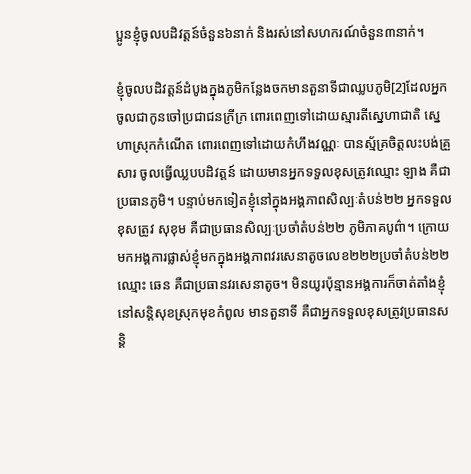ប្អូនខ្ញុំចូលបដិវត្តន៍ចំនួន៦នាក់ និងរស់នៅសហករណ៍ចំនួន៣នាក់។

ខ្ញុំចូលបដិវត្តន៍ដំបូងក្នុងភូមិកន្លែងចកមានតួនាទីជាឈ្លបភូមិ[2]ដែលអ្នកចូលជាកូនចៅប្រជាជនក្រីក្រ ពោរពេញទៅដោយស្មារតីស្នេហាជាតិ ស្នេហាស្រុកកំណើត ពោរពេញទៅដោយកំហឹងវណ្ណៈ បានស្ម័គ្រចិត្តលះបង់គ្រួសារ ចូលធ្វើឈ្លបបដិវត្តន៍ ដោយមានអ្នកទទួលខុសត្រូវឈ្មោះ ឡាង គឺជាប្រធានភូមិ។ បន្ទាប់មកទៀតខ្ញុំនៅក្នុងអង្គភាពសិល្បៈតំបន់២២ អ្នកទទួលខុសត្រូវ សុខុម គឺជាប្រធានសិល្បៈប្រចាំតំបន់២២ ភូមិភាគបូព៌ា។ ក្រោយមកអង្គការផ្លាស់ខ្ញុំមកក្នុងអង្គភាពវរសេនាតូចលេខ២២២ប្រចាំតំបន់២២ ឈ្មោះ ឆេន គឺជាប្រធានវរសេនាតូច។ មិនយូរប៉ុន្មានអង្គការក៏ចាត់តាំងខ្ញុំនៅសន្តិសុខស្រុកមុខកំពូល មានតួនាទី គឺជាអ្នកទទួលខុសត្រូវប្រធានសន្តិ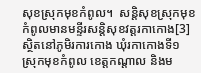សុខស្រុកមុខកំពូល។  សន្តិសុខស្រុកមុខកំពូលមានមន្ទីរសន្តិសុខវត្តរកាកោង[3] ស្ថិតនៅភូមិរការកោង ឃុំរកាកោងទី១ ស្រុកមុខកំពូល ខេត្តកណ្ដាល និងម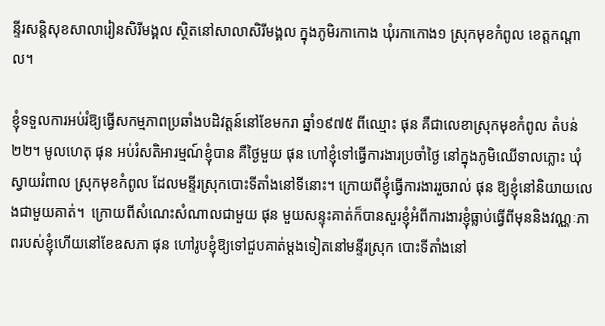ន្ទីរសន្តិសុខសាលារៀនសិរីមង្គល ស្ថិតនៅសាលាសិរីមង្គល ក្នុងភូមិរកាកោង ឃុំរកាកោង១ ស្រុកមុខកំពូល ខេត្តកណ្ដាល។

ខ្ញុំទទួលការអប់រំឱ្យធ្វើសកម្មភាពប្រឆាំងបដិវត្តន៍នៅខែមករា ឆ្នាំ១៩៧៥ ពីឈ្មោះ ផុន គឺជាលេខាស្រុកមុខកំពូល តំបន់២២។ មូលហេតុ ផុន អប់រំសតិអារម្មណ៍ខ្ញុំបាន គឺថ្ងៃមួយ ផុន ហៅខ្ញុំទៅធ្វើការងារប្រចាំថ្ងៃ នៅក្នុងភូមិឈើទាលភ្លោះ ឃុំស្វាយរំពាល ស្រុកមុខកំពូល ដែលមន្ទីរស្រុកបោះទីតាំងនៅទីនោះ។ ក្រោយពីខ្ញុំធ្វើការងាររួចរាល់ ផុន ឱ្យខ្ញុំនៅនិយាយលេងជាមួយគាត់។  ក្រោយពីសំណេះសំណាលជាមួយ ផុន មួយសន្ទុះគាត់ក៏បានសួរខ្ញុំអំពីការងារខ្ញុំធ្លាប់ធ្វើពីមុននិងវណ្ណៈភាពរបស់ខ្ញុំហើយនៅខែឧសភា ផុន ហៅរូបខ្ញុំឱ្យទៅជួបគាត់ម្ដងទៀតនៅមន្ទីរស្រុក បោះទីតាំងនៅ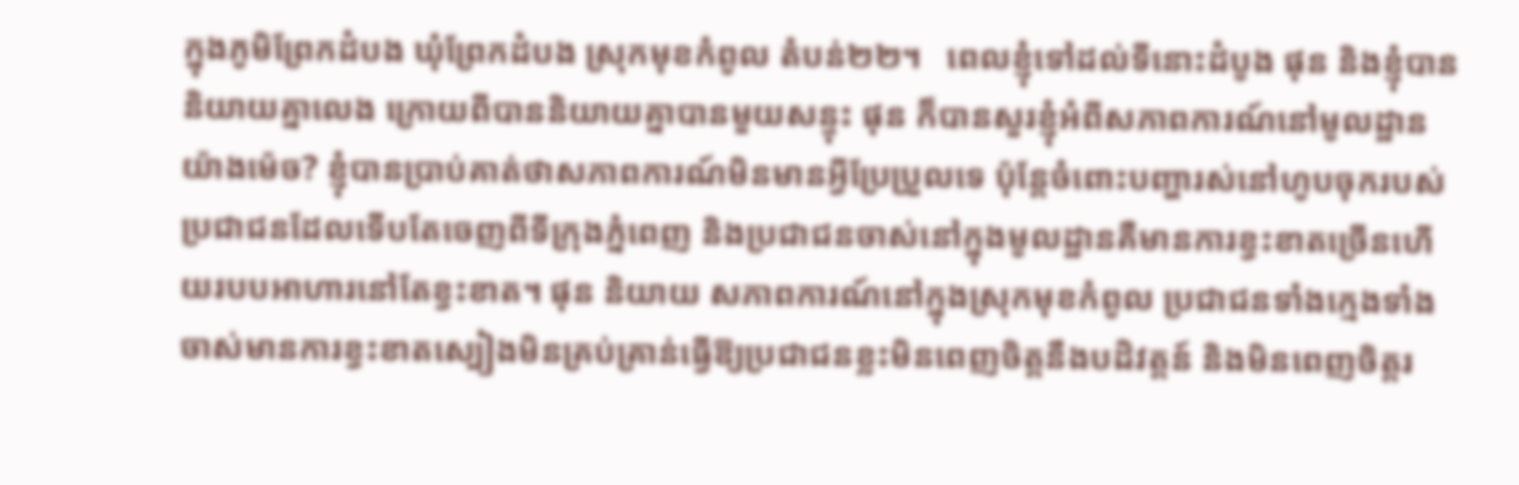ក្នុងភូមិព្រែកដំបង ឃុំព្រែកដំបង ស្រុកមុខកំពូល តំបន់២២។   ពេលខ្ញុំទៅដល់ទីនោះដំបូង ផុន និងខ្ញុំបាននិយាយគ្នាលេង ក្រោយពីបាននិយាយគ្នាបានមួយសន្ទុះ ផុន ក៏បានសួរខ្ញុំអំពីសភាពការណ៍នៅមូលដ្ឋានយ៉ាងម៉េច? ខ្ញុំបានប្រាប់គាត់ថាសភាពការណ៍មិនមានអ្វីប្រែប្រួលទេ ប៉ុន្តែចំពោះបញ្ហារស់នៅហូបចុករបស់ប្រជាជនដែលទើបតែចេញពីទីក្រុងភ្នំពេញ និងប្រជាជនចាស់នៅក្នុងមូលដ្ឋានគឺមានការខ្វះខាតច្រើនហើយរបបអាហារនៅតែខ្វះខាត។ ផុន និយាយ សភាពការណ៍នៅក្នុងស្រុកមុខកំពូល ប្រជាជនទាំងក្មេងទាំងចាស់មានការខ្វះខាតស្បៀងមិនគ្រប់គ្រាន់ធ្វើឱ្យប្រជាជនខ្លះមិនពេញចិត្តនឹងបដិវត្តន៍ និងមិនពេញចិត្តរ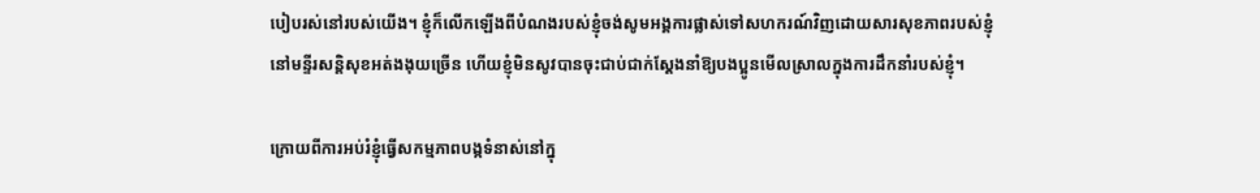បៀបរស់នៅរបស់យើង។ ខ្ញុំក៏លើកឡើងពីបំណងរបស់ខ្ញុំចង់សូមអង្គការផ្លាស់ទៅសហករណ៍វិញដោយសារសុខភាពរបស់ខ្ញុំនៅមន្ទីរសន្តិសុខអត់ងងុយច្រើន ហើយខ្ញុំមិនសូវបានចុះជាប់ជាក់ស្ដែងនាំឱ្យបងប្អូនមើលស្រាលក្នុងការដឹកនាំរបស់ខ្ញុំ។

ក្រោយពីការអប់រំខ្ញុំធ្វើសកម្មភាពបង្កទំនាស់នៅក្នុ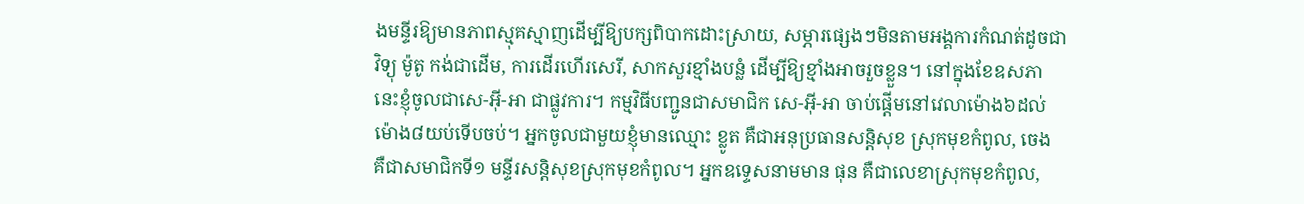ងមន្ទីរឱ្យមានភាពស្មុគស្មាញដើម្បីឱ្យបក្សពិបាកដោះស្រាយ, សម្ភារផ្សេងៗមិនតាមអង្គការកំណត់ដូចជាវិទ្យុ ម៉ូតូ កង់ជាដើម, ការដើរហើរសេរី, សាកសួរខ្មាំងបន្លំ ដើម្បីឱ្យខ្មាំងអាចរួចខ្លួន។ នៅក្នុងខែឧសភា នេះខ្ញុំចូលជាសេ-អ៊ី-អា ជាផ្លូវការ។ កម្មវិធីបញ្ជូនជាសមាជិក សេ-អ៊ី-អា ចាប់ផ្ដើមនៅវេលាម៉ោង៦ដល់ម៉ោង៨យប់ទើបចប់។ អ្នកចូលជាមួយខ្ញុំមានឈ្មោះ ខ្លូត គឺជាអនុប្រធានសន្តិសុខ ស្រុកមុខកំពូល, ចេង គឺជាសមាជិកទី១ មន្ទីរសន្តិសុខស្រុកមុខកំពូល។ អ្នកឧទ្ទេសនាមមាន ផុន គឺជាលេខាស្រុកមុខកំពូល,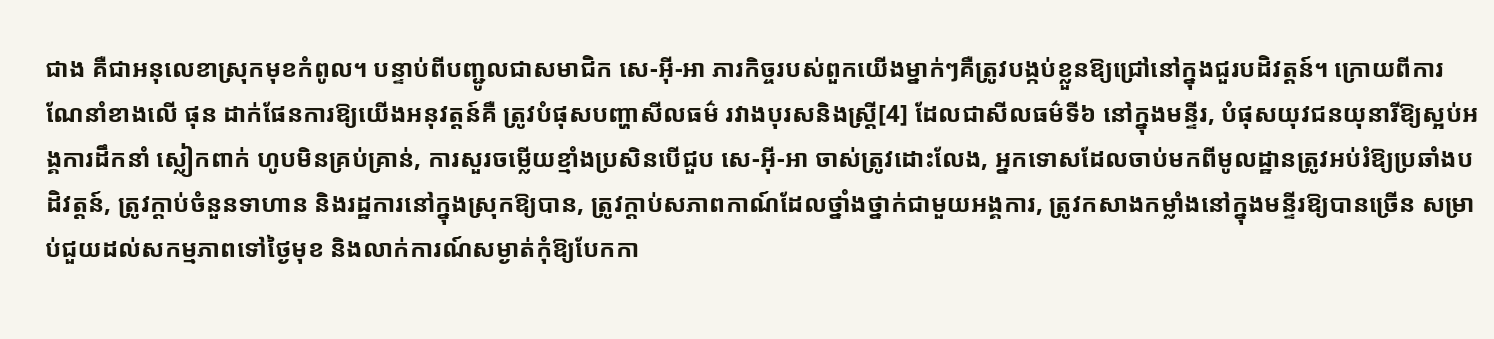ជាង គឺជាអនុលេខាស្រុកមុខកំពូល។ បន្ទាប់ពីបញ្ជូលជាសមាជិក សេ-អ៊ី-អា ភារកិច្ចរបស់ពួកយើងម្នាក់ៗគឺត្រូវបង្កប់ខ្លួនឱ្យជ្រៅនៅក្នុងជួរបដិវត្តន៍។ ក្រោយពីការណែនាំខាងលើ ផុន ដាក់ផែនការឱ្យយើងអនុវត្តន៍គឺ ត្រូវបំផុសបញ្ហាសីលធម៌ រវាងបុរសនិងស្រ្តី[4] ដែលជាសីលធម៌ទី៦ នៅក្នុងមន្ទីរ, បំផុសយុវជនយុនារីឱ្យស្អប់អង្គការដឹកនាំ ស្លៀកពាក់ ហូបមិនគ្រប់គ្រាន់, ការសួរចម្លើយខ្មាំងប្រសិនបើជួប សេ-អ៊ី-អា ចាស់ត្រូវដោះលែង, អ្នកទោសដែលចាប់មកពីមូលដ្ឋានត្រូវអប់រំឱ្យប្រឆាំងបដិវត្តន៍, ត្រូវក្ដាប់ចំនួនទាហាន និងរដ្ឋការនៅក្នុងស្រុកឱ្យបាន, ត្រូវក្ដាប់សភាពកាណ៍ដែលថ្នាំងថ្នាក់ជាមួយអង្គការ, ត្រូវកសាងកម្លាំងនៅក្នុងមន្ទីរឱ្យបានច្រើន សម្រាប់ជួយដល់សកម្មភាពទៅថ្ងៃមុខ និងលាក់ការណ៍សម្ងាត់កុំឱ្យបែកកា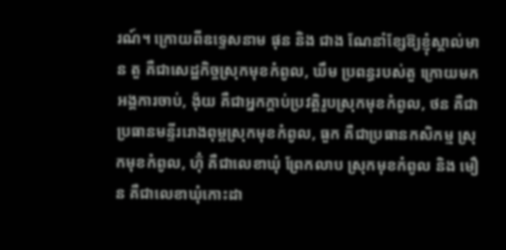រណ៍។ ក្រោយពីឧទ្ទេសនាម ផុន និង ជាង ណែនាំខ្សែឱ្យខ្ញុំស្គាល់មាន តួ គឺជាសេដ្ឋកិច្ចស្រុកមុខកំពូល, ឃឹម ប្រពន្ធរបស់តួ ក្រោយមកអង្គការចាប់, ង៉ុយ គឺជាអ្នកក្ដាប់ប្រវត្តិរូបស្រុកមុខកំពូល, ថន គឺជាប្រធានមន្ទីររោងពុម្ពស្រុកមុខកំពូល, ធួក គឺជាប្រធានកសិកម្ម ស្រុកមុខកំពូល, ហ៊ុំ គឺជាលេខាឃុំ ព្រែកលាប ស្រុកមុខកំពូល និង មឿន គឺជាលេខាឃុំកោះដា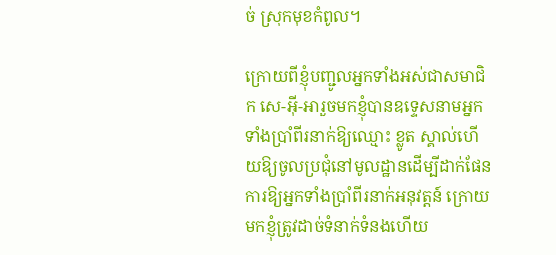ច់ ស្រុកមុខកំពូល។

ក្រោយពីខ្ញុំបញ្ជូលអ្នកទាំងអស់ជាសមាជិក សេ-អ៊ី-អារួចមកខ្ញុំបានឧទ្ទេសនាមអ្នកទាំងប្រាំពីរនាក់ឱ្យឈ្មោះ ខ្លូត ស្គាល់ហើយឱ្យចូលប្រជុំនៅមូលដ្ឋានដើម្បីដាក់ផែនការឱ្យអ្នកទាំងប្រាំពីរនាក់អនុវត្តន៍ ក្រោយមកខ្ញុំត្រូវដាច់ទំនាក់ទំនងហើយ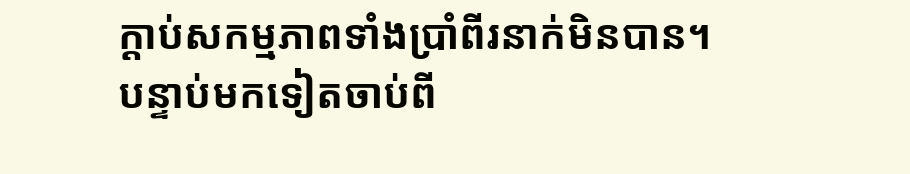ក្ដាប់សកម្មភាពទាំងប្រាំពីរនាក់មិនបាន។ បន្ទាប់មកទៀតចាប់ពី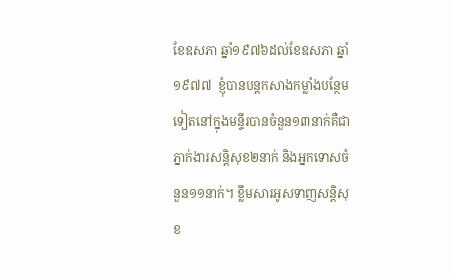ខែឧសភា ឆ្នាំ១៩៧៦ដល់ខែឧសភា ឆ្នាំ១៩៧៧  ខ្ញុំបានបន្តកសាងកម្លាំងបន្ថែមទៀតនៅក្នុងមន្ទីរបានចំនួន១៣នាក់គឺជាភ្នាក់ងារសន្តិសុខ២នាក់ និងអ្នកទោសចំនួន១១នាក់។ ខ្លឹមសារអូសទាញសន្តិសុខ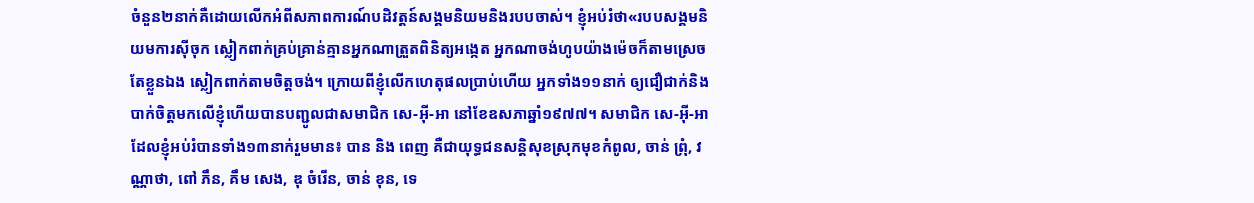ចំនួន២នាក់គឺដោយលើកអំពីសភាពការណ៍បដិវត្តន៍សង្គមនិយមនិងរបបចាស់។ ខ្ញុំអប់រំថា«របបសង្គមនិយមការស៊ីចុក ស្លៀកពាក់គ្រប់គ្រាន់គ្មានអ្នកណាត្រួតពិនិត្យអង្កេត អ្នកណាចង់ហូបយ៉ាងម៉េចក៏តាមស្រេចតែខ្លួនឯង ស្លៀកពាក់តាមចិត្តចង់។ ក្រោយពីខ្ញុំលើកហេតុផលប្រាប់ហើយ អ្នកទាំង១១នាក់ ឲ្យជឿជាក់និងបាក់ចិត្តមកលើខ្ញុំហើយបានបញ្ជូលជាសមាជិក សេ-អ៊ី-អា នៅខែឧសភាឆ្នាំ១៩៧៧។ សមាជិក សេ-អ៊ី-អា ដែលខ្ញុំអប់រំបានទាំង១៣នាក់រួមមាន៖ បាន និង ពេញ គឺជាយុទ្ធជនសន្តិសុខស្រុកមុខកំពូល, ចាន់ ព្រុំ, វណ្ណាថា, ពៅ ភឹន, គឹម សេង, ឌុ ចំរើន, ចាន់ ខុន, ទេ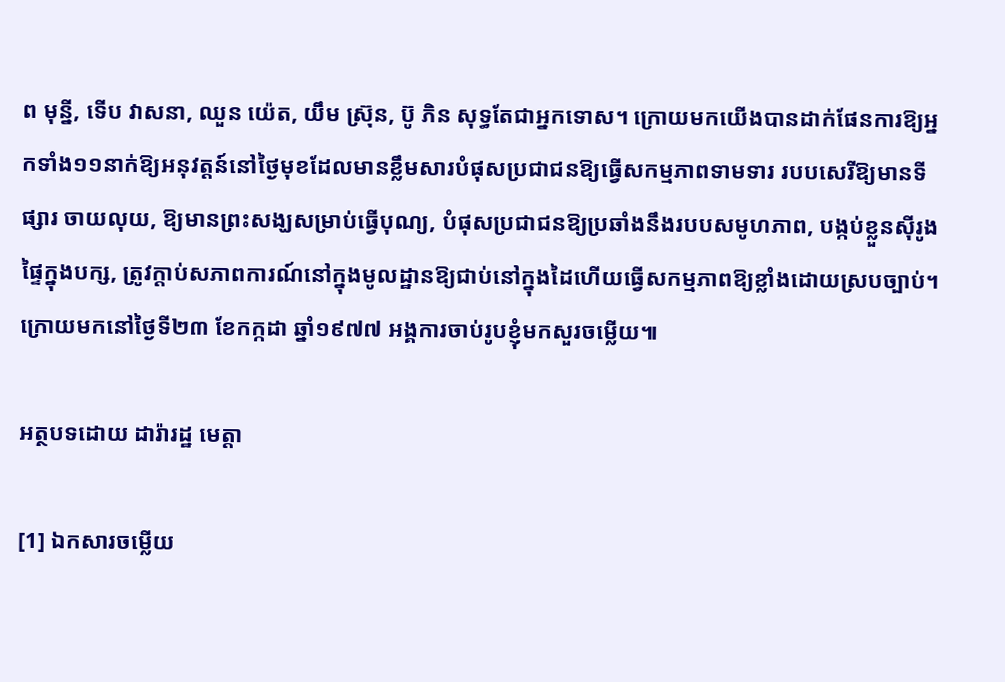ព មុន្នី, ទើប វាសនា, ឈួន យ៉េត, យឹម ស៊្រុន, ប៊ូ ភិន សុទ្ធតែជាអ្នកទោស។ ក្រោយមកយើងបានដាក់ផែនការឱ្យអ្នកទាំង១១នាក់ឱ្យអនុវត្តន៍នៅថ្ងៃមុខដែលមានខ្លឹមសារបំផុសប្រជាជនឱ្យធ្វើសកម្មភាពទាមទារ របបសេរីឱ្យមានទីផ្សារ ចាយលុយ, ឱ្យមានព្រះសង្ឃសម្រាប់ធ្វើបុណ្យ, បំផុសប្រជាជនឱ្យប្រឆាំងនឹងរបបសមូហភាព, បង្កប់ខ្លួនស៊ីរូងផ្ទៃក្នុងបក្ស, ត្រូវក្ដាប់សភាពការណ៍នៅក្នុងមូលដ្ឋានឱ្យជាប់នៅក្នុងដៃហើយធ្វើសកម្មភាពឱ្យខ្លាំងដោយស្របច្បាប់។ ក្រោយមកនៅថ្ងៃទី២៣ ខែកក្កដា ឆ្នាំ១៩៧៧ អង្គការចាប់រូបខ្ញុំមកសួរចម្លើយ៕

អត្ថបទដោយ ដារ៉ារដ្ឋ មេត្តា

[1] ឯកសារចម្លើយ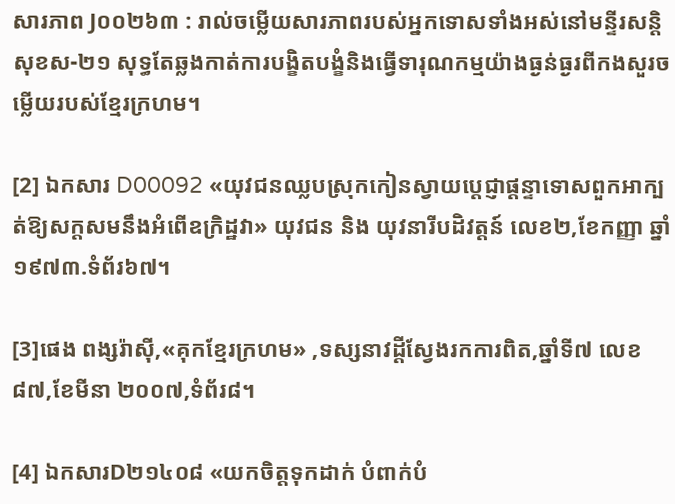សារភាព J០០២៦៣ : រាល់ចម្លើយសារភាពរបស់អ្នកទោសទាំងអស់នៅមន្ទីរសន្តិសុខស-២១ សុទ្ធតែឆ្លងកាត់ការបង្ខិតបង្ខំនិងធ្វើទារុណកម្មយ៉ាងធ្ងន់ធ្ងរពីកងសួរចម្លើយរបស់ខ្មែរក្រហម។

[2] ឯកសារ D00092 «យុវជនឈ្លបស្រុកកៀនស្វាយប្ដេជ្ញាផ្តន្ទាទោសពួកអាក្បត់ឱ្យសក្តសមនឹងអំពើឧក្រិដ្ឋវា» យុវជន និង យុវនារីបដិវត្តន៍ លេខ២,ខែកញ្ញា ឆ្នាំ១៩៧៣.ទំព័រ៦៧។

[3]ផេង ពង្សរ៉ាស៊ី,«គុកខ្មែរក្រហម» ,ទស្សនាវដ្ដីស្វែងរកការពិត,ឆ្នាំទី៧ លេខ៨៧,ខែមីនា ២០០៧,ទំព័រ៨។

[4] ឯកសារD២១៤០៨ «យកចិត្តទុកដាក់ បំពាក់បំ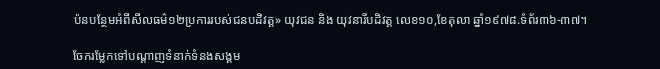ប៉នបន្ថែមអំពីសីលធម៌១២ប្រការរបស់ជនបដិវត្ត» យុវជន និង យុវនារីបដិវត្ត លេខ១០,ខែតុលា ឆ្នាំ១៩៧៨.ទំព័រ៣៦-៣៧។

ចែករម្លែកទៅបណ្តាញទំនាក់ទំនងសង្គម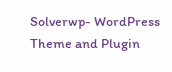Solverwp- WordPress Theme and Plugin